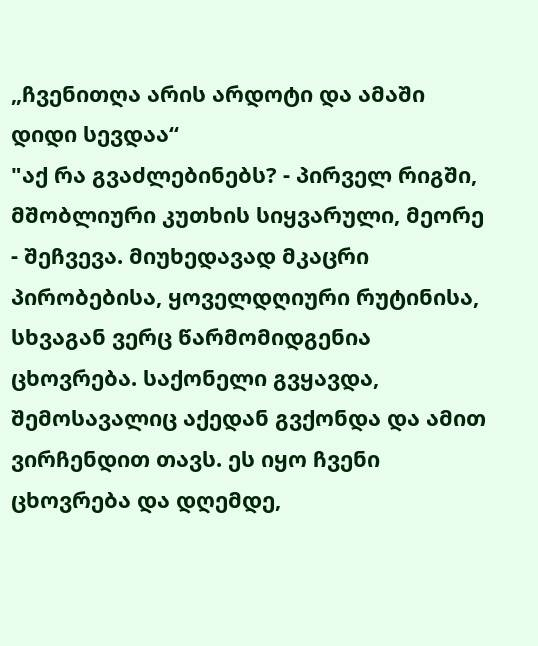„ჩვენითღა არის არდოტი და ამაში დიდი სევდაა“
"აქ რა გვაძლებინებს? - პირველ რიგში, მშობლიური კუთხის სიყვარული, მეორე - შეჩვევა. მიუხედავად მკაცრი პირობებისა, ყოველდღიური რუტინისა, სხვაგან ვერც წარმომიდგენია ცხოვრება. საქონელი გვყავდა, შემოსავალიც აქედან გვქონდა და ამით ვირჩენდით თავს. ეს იყო ჩვენი ცხოვრება და დღემდე,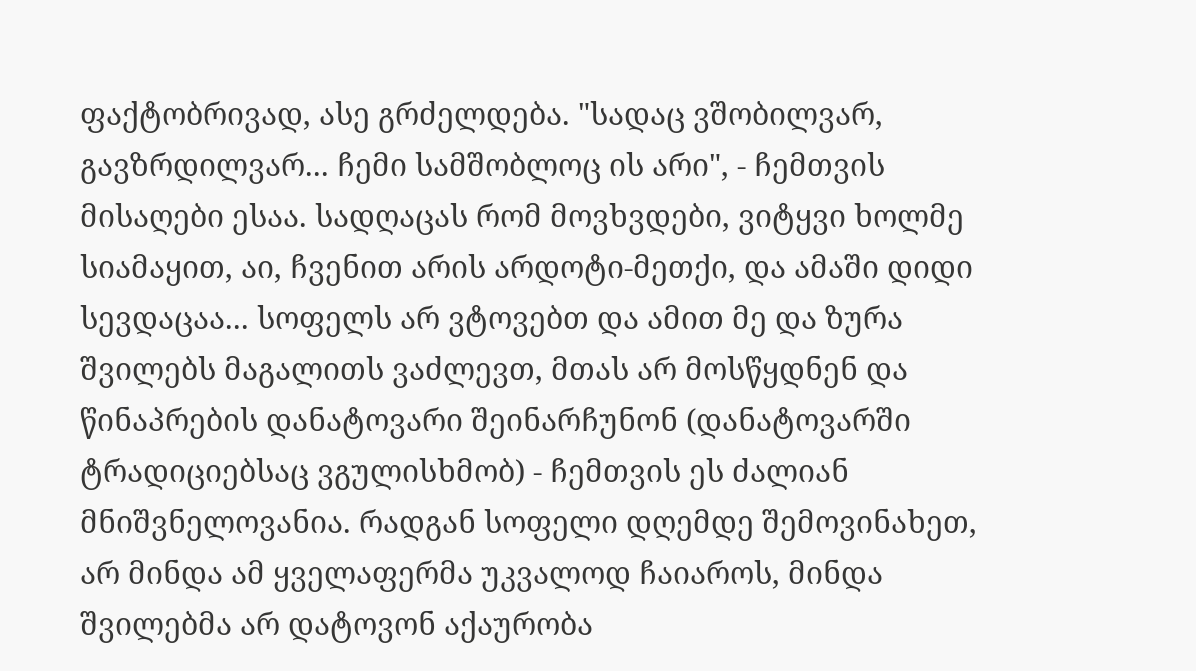ფაქტობრივად, ასე გრძელდება. "სადაც ვშობილვარ, გავზრდილვარ... ჩემი სამშობლოც ის არი", - ჩემთვის მისაღები ესაა. სადღაცას რომ მოვხვდები, ვიტყვი ხოლმე სიამაყით, აი, ჩვენით არის არდოტი-მეთქი, და ამაში დიდი სევდაცაა... სოფელს არ ვტოვებთ და ამით მე და ზურა შვილებს მაგალითს ვაძლევთ, მთას არ მოსწყდნენ და წინაპრების დანატოვარი შეინარჩუნონ (დანატოვარში ტრადიციებსაც ვგულისხმობ) - ჩემთვის ეს ძალიან მნიშვნელოვანია. რადგან სოფელი დღემდე შემოვინახეთ, არ მინდა ამ ყველაფერმა უკვალოდ ჩაიაროს, მინდა შვილებმა არ დატოვონ აქაურობა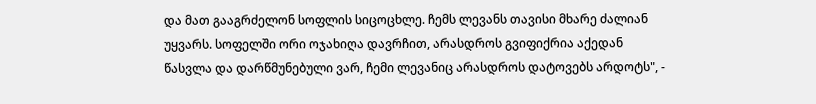და მათ გააგრძელონ სოფლის სიცოცხლე. ჩემს ლევანს თავისი მხარე ძალიან უყვარს. სოფელში ორი ოჯახიღა დავრჩით, არასდროს გვიფიქრია აქედან წასვლა და დარწმუნებული ვარ, ჩემი ლევანიც არასდროს დატოვებს არდოტს", -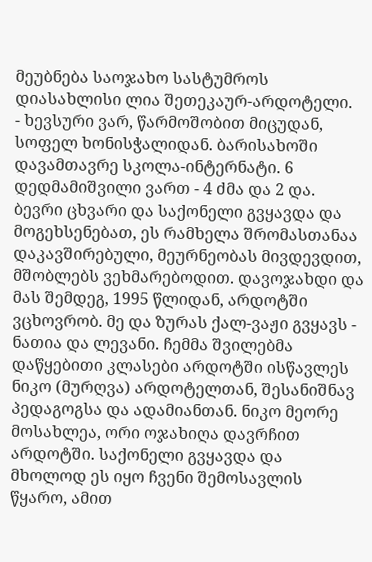მეუბნება საოჯახო სასტუმროს დიასახლისი ლია შეთეკაურ-არდოტელი.
- ხევსური ვარ, წარმოშობით მიცუდან, სოფელ ხონისჭალიდან. ბარისახოში დავამთავრე სკოლა-ინტერნატი. 6 დედმამიშვილი ვართ - 4 ძმა და 2 და. ბევრი ცხვარი და საქონელი გვყავდა და მოგეხსენებათ, ეს რამხელა შრომასთანაა დაკავშირებული, მეურნეობას მივდევდით, მშობლებს ვეხმარებოდით. დავოჯახდი და მას შემდეგ, 1995 წლიდან, არდოტში ვცხოვრობ. მე და ზურას ქალ-ვაჟი გვყავს - ნათია და ლევანი. ჩემმა შვილებმა დაწყებითი კლასები არდოტში ისწავლეს ნიკო (მურღვა) არდოტელთან, შესანიშნავ პედაგოგსა და ადამიანთან. ნიკო მეორე მოსახლეა, ორი ოჯახიღა დავრჩით არდოტში. საქონელი გვყავდა და მხოლოდ ეს იყო ჩვენი შემოსავლის წყარო, ამით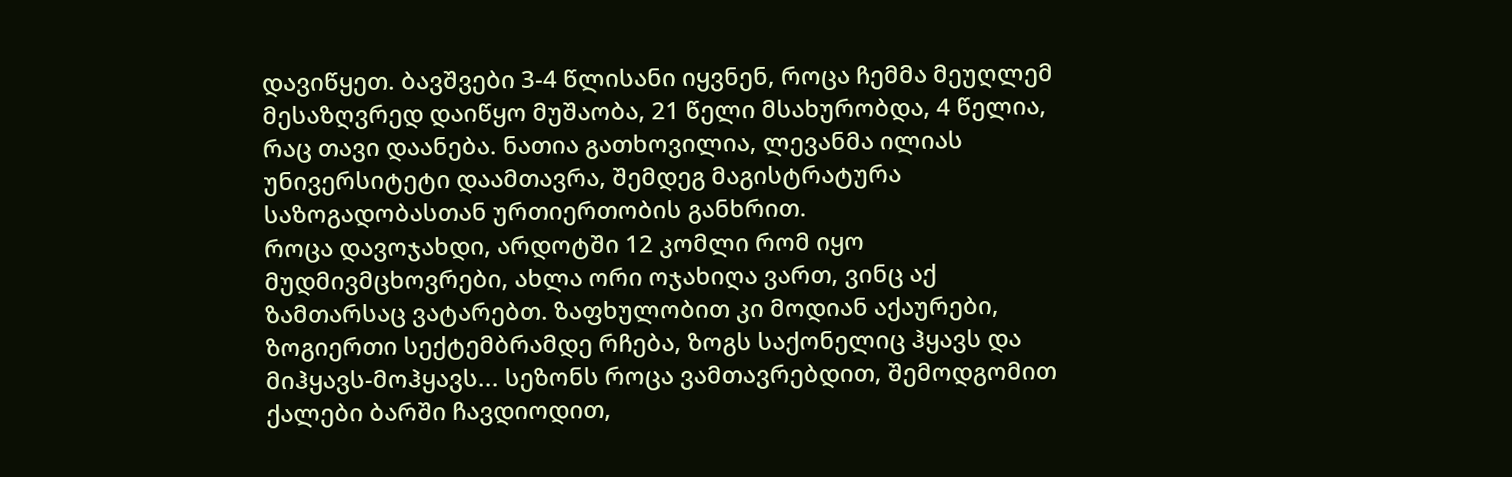დავიწყეთ. ბავშვები 3-4 წლისანი იყვნენ, როცა ჩემმა მეუღლემ მესაზღვრედ დაიწყო მუშაობა, 21 წელი მსახურობდა, 4 წელია, რაც თავი დაანება. ნათია გათხოვილია, ლევანმა ილიას უნივერსიტეტი დაამთავრა, შემდეგ მაგისტრატურა საზოგადობასთან ურთიერთობის განხრით.
როცა დავოჯახდი, არდოტში 12 კომლი რომ იყო მუდმივმცხოვრები, ახლა ორი ოჯახიღა ვართ, ვინც აქ ზამთარსაც ვატარებთ. ზაფხულობით კი მოდიან აქაურები, ზოგიერთი სექტემბრამდე რჩება, ზოგს საქონელიც ჰყავს და მიჰყავს-მოჰყავს... სეზონს როცა ვამთავრებდით, შემოდგომით ქალები ბარში ჩავდიოდით,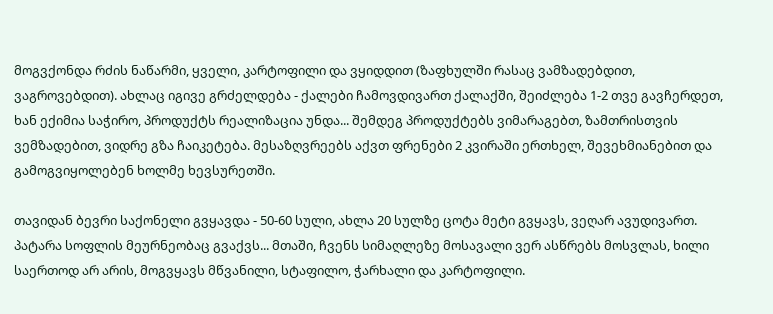მოგვქონდა რძის ნაწარმი, ყველი, კარტოფილი და ვყიდდით (ზაფხულში რასაც ვამზადებდით, ვაგროვებდით). ახლაც იგივე გრძელდება - ქალები ჩამოვდივართ ქალაქში, შეიძლება 1-2 თვე გავჩერდეთ, ხან ექიმია საჭირო, პროდუქტს რეალიზაცია უნდა... შემდეგ პროდუქტებს ვიმარაგებთ, ზამთრისთვის ვემზადებით, ვიდრე გზა ჩაიკეტება. მესაზღვრეებს აქვთ ფრენები 2 კვირაში ერთხელ, შევეხმიანებით და გამოგვიყოლებენ ხოლმე ხევსურეთში.

თავიდან ბევრი საქონელი გვყავდა - 50-60 სული, ახლა 20 სულზე ცოტა მეტი გვყავს, ვეღარ ავუდივართ. პატარა სოფლის მეურნეობაც გვაქვს... მთაში, ჩვენს სიმაღლეზე მოსავალი ვერ ასწრებს მოსვლას, ხილი საერთოდ არ არის, მოგვყავს მწვანილი, სტაფილო, ჭარხალი და კარტოფილი.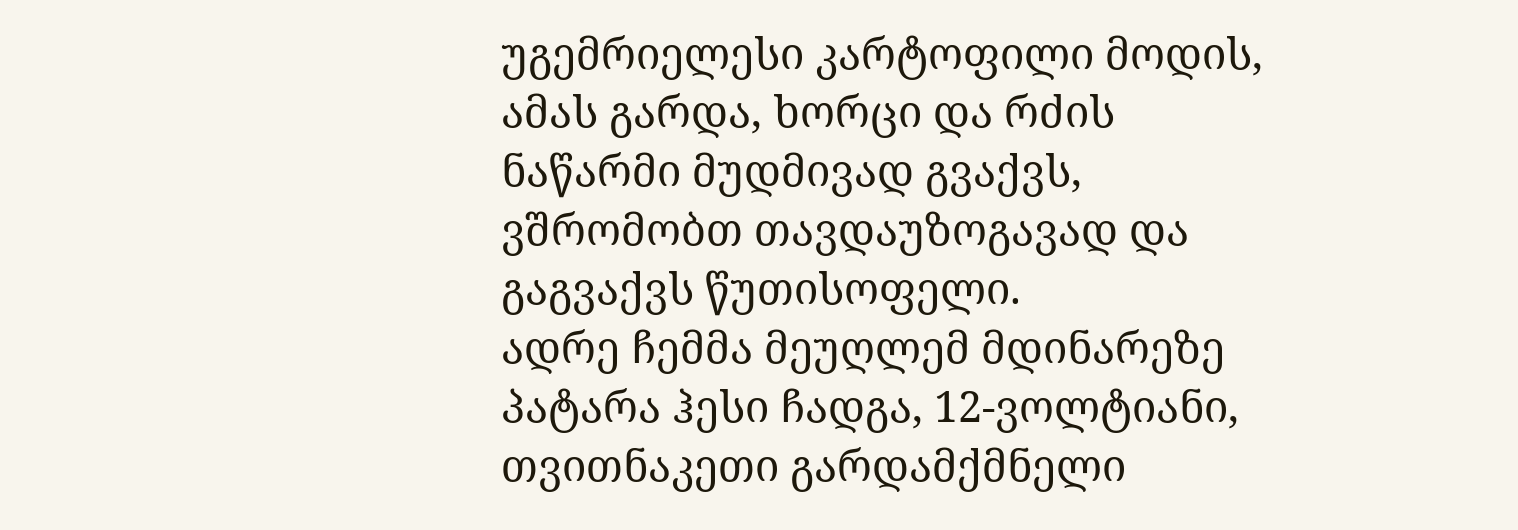უგემრიელესი კარტოფილი მოდის, ამას გარდა, ხორცი და რძის ნაწარმი მუდმივად გვაქვს, ვშრომობთ თავდაუზოგავად და გაგვაქვს წუთისოფელი.
ადრე ჩემმა მეუღლემ მდინარეზე პატარა ჰესი ჩადგა, 12-ვოლტიანი, თვითნაკეთი გარდამქმნელი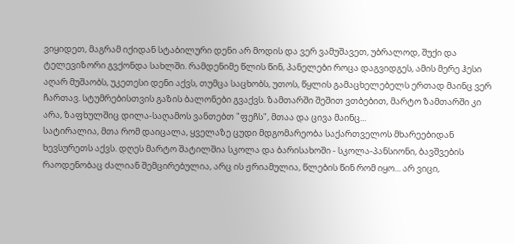ვიყიდეთ, მაგრამ იქიდან სტაბილური დენი არ მოდის და ვერ ვამუშავეთ, უბრალოდ, შუქი და ტელევიზორი გვქონდა სახლში. რამდენიმე წლის წინ, პანელები როცა დაგვიდგეს, ამის მერე ჰესი აღარ მუშაობს, უკეთესი დენი აქვს, თუმცა საცხობს, უთოს, წყლის გამაცხელებელს ერთად მაინც ვერ ჩართავ. სტუმრებისთვის გაზის ბალონები გვაქვს. ზამთარში შეშით ვთბებით, მარტო ზამთარში კი არა, ზაფხულშიც დილა-საღამოს ვანთებთ "ფეჩს", მთაა და ცივა მაინც...
სატირალია, მთა რომ დაიცალა, ყველაზე ცუდი მდგომარეობა საქართველოს მხარეებიდან ხევსურეთს აქვს. დღეს მარტო შატილშია სკოლა და ბარისახოში - სკოლა-პანსიონი, ბავშვების რაოდენობაც ძალიან შემცირებულია, არც ის ჟრიამულია, წლების წინ რომ იყო... არ ვიცი,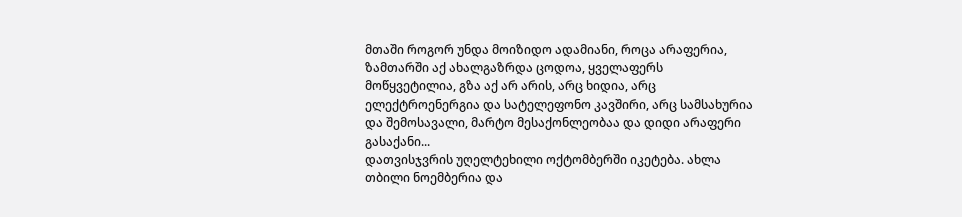მთაში როგორ უნდა მოიზიდო ადამიანი, როცა არაფერია, ზამთარში აქ ახალგაზრდა ცოდოა, ყველაფერს მოწყვეტილია, გზა აქ არ არის, არც ხიდია, არც ელექტროენერგია და სატელეფონო კავშირი, არც სამსახურია და შემოსავალი, მარტო მესაქონლეობაა და დიდი არაფერი გასაქანი...
დათვისჯვრის უღელტეხილი ოქტომბერში იკეტება. ახლა თბილი ნოემბერია და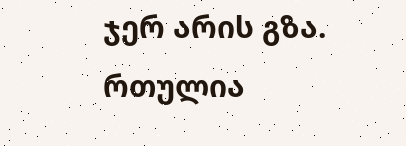ჯერ არის გზა. რთულია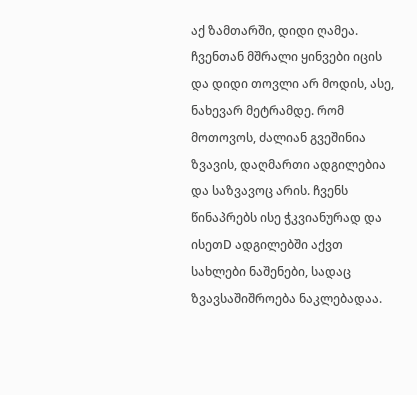აქ ზამთარში, დიდი ღამეა. ჩვენთან მშრალი ყინვები იცის და დიდი თოვლი არ მოდის, ასე, ნახევარ მეტრამდე. რომ მოთოვოს, ძალიან გვეშინია ზვავის, დაღმართი ადგილებია და საზვავოც არის. ჩვენს წინაპრებს ისე ჭკვიანურად და ისეთD ადგილებში აქვთ სახლები ნაშენები, სადაც ზვავსაშიშროება ნაკლებადაა.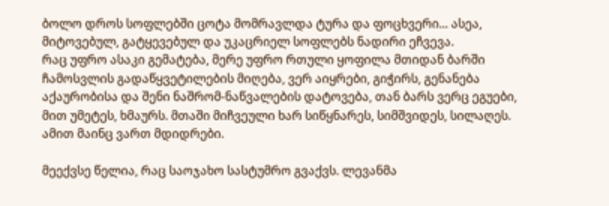ბოლო დროს სოფლებში ცოტა მომრავლდა ტურა და ფოცხვერი... ასეა, მიტოვებულ, გატყევებულ და უკაცრიელ სოფლებს ნადირი ეჩვევა.
რაც უფრო ასაკი გემატება, მერე უფრო რთული ყოფილა მთიდან ბარში ჩამოსვლის გადაწყვეტილების მიღება, ვერ აიყრები, გიჭირს, გენანება აქაურობისა და შენი ნაშრომ-ნაწვალების დატოვება, თან ბარს ვერც ეგუები, მით უმეტეს, ხმაურს. მთაში მიჩვეული ხარ სიწყნარეს, სიმშვიდეს, სილაღეს. ამით მაინც ვართ მდიდრები.

მეექვსე წელია, რაც საოჯახო სასტუმრო გვაქვს. ლევანმა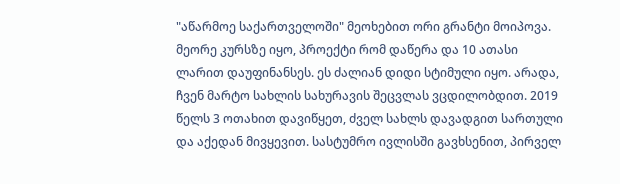"აწარმოე საქართველოში" მეოხებით ორი გრანტი მოიპოვა. მეორე კურსზე იყო, პროექტი რომ დაწერა და 10 ათასი ლარით დაუფინანსეს. ეს ძალიან დიდი სტიმული იყო. არადა, ჩვენ მარტო სახლის სახურავის შეცვლას ვცდილობდით. 2019 წელს 3 ოთახით დავიწყეთ, ძველ სახლს დავადგით სართული და აქედან მივყევით. სასტუმრო ივლისში გავხსენით, პირველ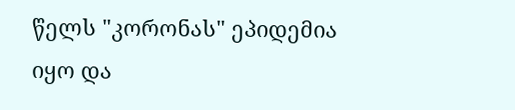წელს "კორონას" ეპიდემია იყო და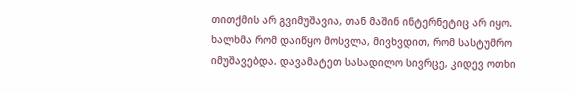თითქმის არ გვიმუშავია, თან მაშინ ინტერნეტიც არ იყო. ხალხმა რომ დაიწყო მოსვლა, მივხვდით, რომ სასტუმრო იმუშავებდა. დავამატეთ სასადილო სივრცე, კიდევ ოთხი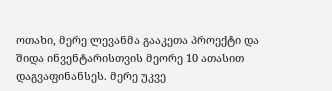ოთახი, მერე ლევანმა გააკეთა პროექტი და შიდა ინვენტარისთვის მეორე 10 ათასით დაგვაფინანსეს. მერე უკვე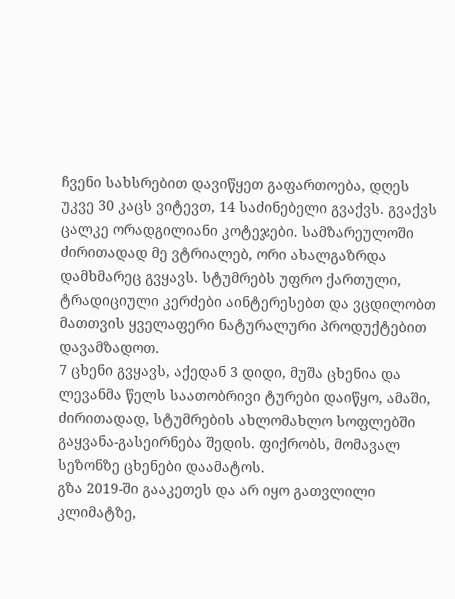ჩვენი სახსრებით დავიწყეთ გაფართოება, დღეს უკვე 30 კაცს ვიტევთ, 14 საძინებელი გვაქვს. გვაქვს ცალკე ორადგილიანი კოტეჯები. სამზარეულოში ძირითადად მე ვტრიალებ, ორი ახალგაზრდა დამხმარეც გვყავს. სტუმრებს უფრო ქართული, ტრადიციული კერძები აინტერესებთ და ვცდილობთ მათთვის ყველაფერი ნატურალური პროდუქტებით დავამზადოთ.
7 ცხენი გვყავს, აქედან 3 დიდი, მუშა ცხენია და ლევანმა წელს საათობრივი ტურები დაიწყო, ამაში, ძირითადად, სტუმრების ახლომახლო სოფლებში გაყვანა-გასეირნება შედის. ფიქრობს, მომავალ სეზონზე ცხენები დაამატოს.
გზა 2019-ში გააკეთეს და არ იყო გათვლილი კლიმატზე,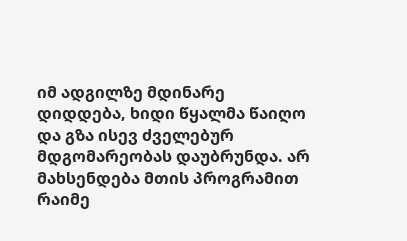იმ ადგილზე მდინარე დიდდება, ხიდი წყალმა წაიღო და გზა ისევ ძველებურ მდგომარეობას დაუბრუნდა. არ მახსენდება მთის პროგრამით რაიმე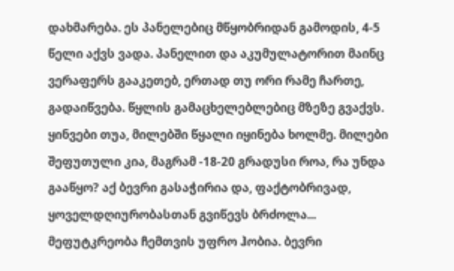დახმარება. ეს პანელებიც მწყობრიდან გამოდის, 4-5 წელი აქვს ვადა. პანელით და აკუმულატორით მაინც ვერაფერს გააკეთებ, ერთად თუ ორი რამე ჩართე, გადაიწვება. წყლის გამაცხელებლებიც მზეზე გვაქვს. ყინვები თუა, მილებში წყალი იყინება ხოლმე. მილები შეფუთული კია, მაგრამ -18-20 გრადუსი როა, რა უნდა გააწყო? აქ ბევრი გასაჭირია და, ფაქტობრივად, ყოველდღიურობასთან გვიწევს ბრძოლა...
მეფუტკრეობა ჩემთვის უფრო ჰობია. ბევრი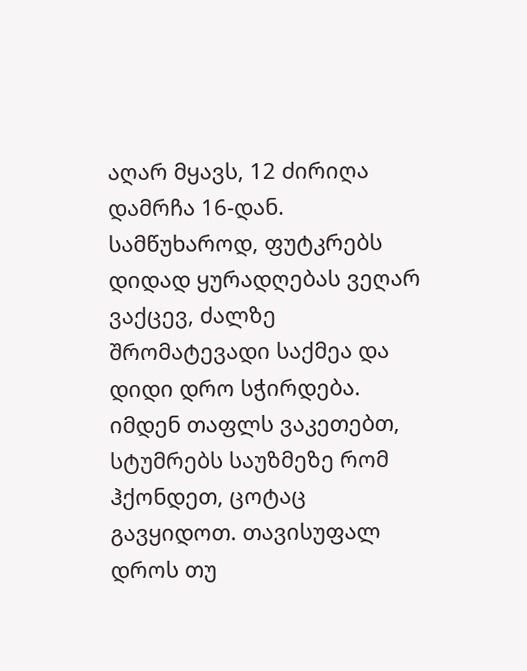აღარ მყავს, 12 ძირიღა დამრჩა 16-დან. სამწუხაროდ, ფუტკრებს დიდად ყურადღებას ვეღარ ვაქცევ, ძალზე შრომატევადი საქმეა და დიდი დრო სჭირდება. იმდენ თაფლს ვაკეთებთ, სტუმრებს საუზმეზე რომ ჰქონდეთ, ცოტაც გავყიდოთ. თავისუფალ დროს თუ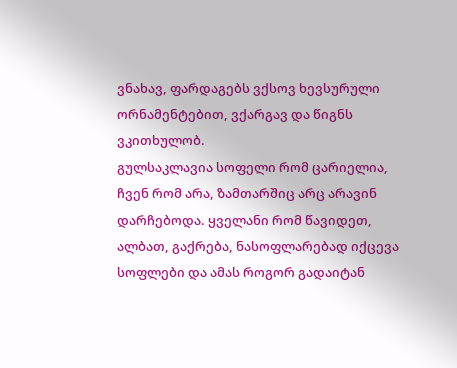ვნახავ, ფარდაგებს ვქსოვ ხევსურული ორნამენტებით, ვქარგავ და წიგნს ვკითხულობ.
გულსაკლავია სოფელი რომ ცარიელია, ჩვენ რომ არა, ზამთარშიც არც არავინ დარჩებოდა. ყველანი რომ წავიდეთ, ალბათ, გაქრება, ნასოფლარებად იქცევა სოფლები და ამას როგორ გადაიტან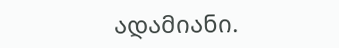ადამიანი.